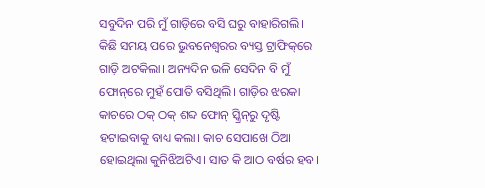ସବୁଦିନ ପରି ମୁଁ ଗାଡ଼ିରେ ବସି ଘରୁ ବାହାରିଗଲି। କିଛି ସମୟ ପରେ ଭୁବନେଶ୍ୱରର ବ୍ୟସ୍ତ ଟ୍ରାଫିକ୍‌ରେ ଗାଡ଼ି ଅଟକିଲା। ଅନ୍ୟଦିନ ଭଳି ସେଦିନ ବି ମୁଁ ଫୋନ୍‌ରେ ମୁହଁ ପୋତି ବସିଥିଲି। ଗାଡ଼ିର ଝରକା କାଚରେ ଠକ୍‌ ଠକ୍ ଶବ୍ଦ ଫୋନ୍ ସ୍କ୍ରିନ୍‌ରୁ ଦୃଷ୍ଟି ହଟାଇବାକୁ ବାଧ୍ୟ କଲା। କାଚ ସେପାଖେ ଠିଆ ହୋଇଥିଲା କୁନିଝିଅଟିଏ। ସାତ କି ଆଠ ବର୍ଷର ହବ।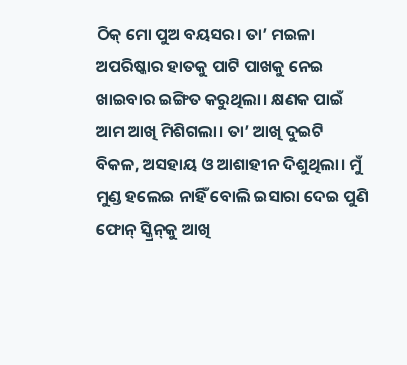ଠିକ୍‌ ମୋ ପୁଅ ବୟସର। ତା’ ମଇଳା ଅପରିଷ୍କାର ହାତକୁ ପାଟି ପାଖକୁ ନେଇ ଖାଇବାର ଇଙ୍ଗିତ କରୁଥିଲା। କ୍ଷଣକ ପାଇଁ ଆମ ଆଖି ମିଶିଗଲା। ତା’ ଆଖି ଦୁଇଟି ବିକଳ, ଅସହାୟ ଓ ଆଶାହୀନ ଦିଶୁଥିଲା। ମୁଁ ମୁଣ୍ଡ ହଲେଇ ନାହିଁ ବୋଲି ଇସାରା ଦେଇ ପୁଣି ଫୋନ୍‌ ସ୍କ୍ରିନ୍‌କୁ ଆଖି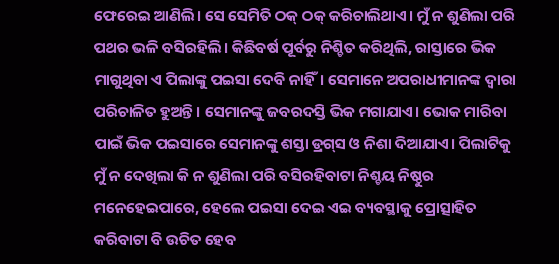ଫେରେଇ ଆଣିଲି। ସେ ସେମିତି ଠକ୍‌ ଠକ୍ କରିଚାଲିଥାଏ। ମୁଁ ନ ଶୁଣିଲା ପରି ପଥର ଭଳି ବସିରହିଲି। କିଛିବର୍ଷ ପୂର୍ବରୁ ନିଶ୍ଚିତ କରିଥିଲି, ରାସ୍ତାରେ ଭିକ ମାଗୁଥିବା ଏ ପିଲାଙ୍କୁ ପଇସା ଦେବି ନାହିଁ। ସେମାନେ ଅପରାଧୀମାନଙ୍କ ଦ୍ୱାରା ପରିଚାଳିତ ହୁଅନ୍ତି। ସେମାନଙ୍କୁ ଜବରଦସ୍ତି ଭିକ ମଗାଯାଏ। ଭୋକ ମାରିବା ପାଇଁ ଭିକ ପଇସାରେ ସେମାନଙ୍କୁ ଶସ୍ତା ଡ୍ରଗ୍‌ସ ଓ ନିଶା ଦିଆଯାଏ। ପିଲାଟିକୁ ମୁଁ ନ ଦେଖିଲା କି ନ ଶୁଣିଲା ପରି ବସିରହିବାଟା ନିଶ୍ଚୟ ନିଷ୍ଠୁର ମନେହେଇପାରେ, ହେଲେ ପଇସା ଦେଇ ଏଇ ବ୍ୟବସ୍ଥାକୁ ପ୍ରୋତ୍ସାହିତ କରିବାଟା ବି ଉଚିତ ହେବ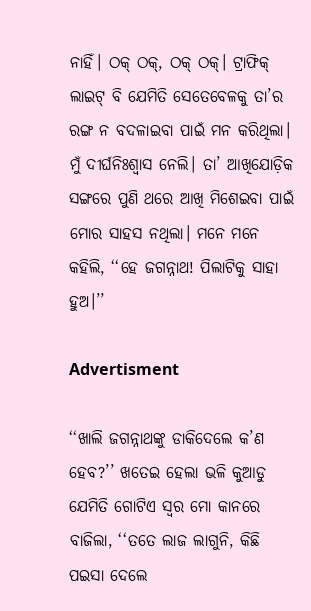ନାହିଁ। ଠକ୍‌ ଠକ୍, ଠକ୍‌ ଠକ୍। ଟ୍ରାଫିକ୍‌ ଲାଇଟ୍‌ ବି ଯେମିତି ସେତେବେଳକୁ ତା’ର ରଙ୍ଗ ନ ବଦଳାଇବା ପାଇଁ ମନ କରିଥିଲା। ମୁଁ ଦୀର୍ଘନିଃଶ୍ୱାସ ନେଲି। ତା’ ଆଖିଯୋଡ଼ିକ ସଙ୍ଗରେ ପୁଣି ଥରେ ଆଖି ମିଶେଇବା ପାଇଁ ମୋର ସାହସ ନଥିଲା। ମନେ ମନେ କହିଲି, ‘‘ହେ ଜଗନ୍ନାଥ! ପିଲାଟିକୁ ସାହା ହୁଅ।’’

Advertisment

‘‘ଖାଲି ଜଗନ୍ନାଥଙ୍କୁ ଡାକିଦେଲେ କ’ଣ ହେବ?’’ ଖତେଇ ହେଲା ଭଳି କୁଆଡୁ ଯେମିତି ଗୋଟିଏ ସ୍ୱର ମୋ କାନରେ ବାଜିଲା, ‘‘ତତେ ଲାଜ ଲାଗୁନି, କିଛି ପଇସା ଦେଲେ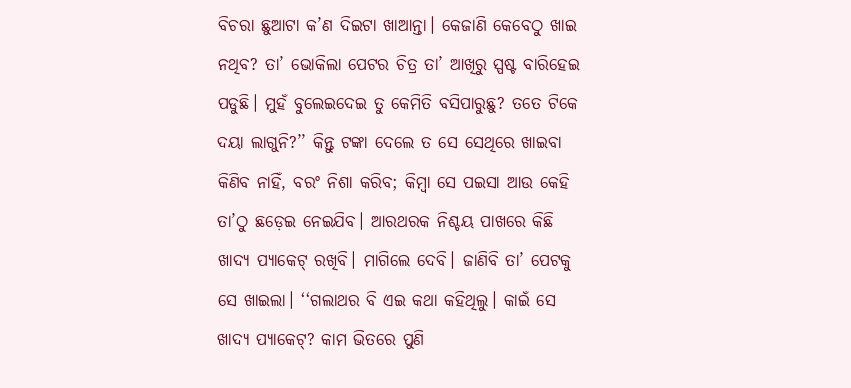ବିଚରା ଛୁଆଟା କ’ଣ ଦିଇଟା ଖାଆନ୍ତା। କେଜାଣି କେବେଠୁ ଖାଇ ନଥିବ? ତା’ ଭୋକିଲା ପେଟର ଚିତ୍ର ତା’ ଆଖିରୁ ସ୍ପଷ୍ଟ ବାରିହେଇ ପଡୁଛି। ମୁହଁ ବୁଲେଇଦେଇ ତୁ କେମିତି ବସିପାରୁଛୁ? ତତେ ଟିକେ ଦୟା ଲାଗୁନି?’’ କିନ୍ତୁ ଟଙ୍କା ଦେଲେ ତ ସେ ସେଥିରେ ଖାଇବା କିଣିବ ନାହିଁ, ବରଂ ନିଶା କରିବ; କିମ୍ବା ସେ ପଇସା ଆଉ କେହି ତା’ଠୁ ଛଡ଼େଇ ନେଇଯିବ। ଆରଥରକ ନିଶ୍ଚୟ ପାଖରେ କିଛି ଖାଦ୍ୟ ପ୍ୟାକେଟ୍ ରଖିବି। ମାଗିଲେ ଦେବି। ଜାଣିବି ତା’ ପେଟକୁ ସେ ଖାଇଲା। ‘‘ଗଲାଥର ବି ଏଇ କଥା କହିଥିଲୁ। କାଇଁ ସେ ଖାଦ୍ୟ ପ୍ୟାକେଟ୍‌? କାମ ଭିତରେ ପୁଣି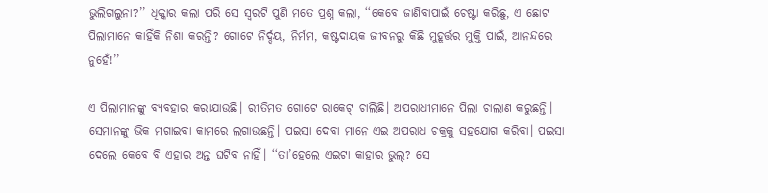ଭୁଲିଗଲୁନା?’’ ଧିକ୍କାର କଲା ପରି ସେ ସ୍ବରଟି ପୁଣି ମତେ ପ୍ରଶ୍ନ କଲା, ‘‘କେବେ ଜାଣିବାପାଇଁ ଚେଷ୍ଟା କରିଛୁ, ଏ ଛୋଟ ପିଲାମାନେ କାହିଁକି ନିଶା କରନ୍ତି? ଗୋଟେ ନିର୍ଦ୍ଦୟ, ନିର୍ମମ, କଷ୍ଟଦାୟକ ଜୀବନରୁ କିଛି ମୁହୂର୍ତ୍ତର ମୁକ୍ତି ପାଇଁ, ଆନନ୍ଦରେ ନୁହେଁ!’’

ଏ ପିଲାମାନଙ୍କୁ ବ୍ୟବହାର କରାଯାଉଛି। ରୀତିମତ ଗୋଟେ ରାକେଟ୍ ଚାଲିଛି। ଅପରାଧୀମାନେ ପିଲା ଚାଲାଣ କରୁଛନ୍ତି। ସେମାନଙ୍କୁ ଭିକ ମଗାଇବା କାମରେ ଲଗାଉଛନ୍ତି। ପଇସା ଦେବା ମାନେ ଏଇ ଅପରାଧ ଚକ୍ରକୁ ସହଯୋଗ କରିବା। ପଇସା ଦେଲେ କେବେ ବି ଏହାର ଅନ୍ତ ଘଟିବ ନାହିଁ। ‘‘ତା’ହେଲେ ଏଇଟା କାହାର ଭୁଲ୍‌? ସେ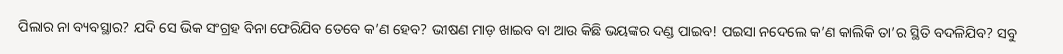ପିଲାର ନା ବ୍ୟବସ୍ଥାର? ଯଦି ସେ ଭିକ ସଂଗ୍ରହ ବିନା ଫେରିଯିବ ତେବେ କ’ଣ ହେବ? ଭୀଷଣ ମାଡ଼ ଖାଇବ ବା ଆଉ କିଛି ଭୟଙ୍କର ଦଣ୍ଡ ପାଇବ! ପଇସା ନଦେଲେ କ’ଣ କାଲିକି ତା’ର ସ୍ଥିତି ବଦଳିଯିବ? ସବୁ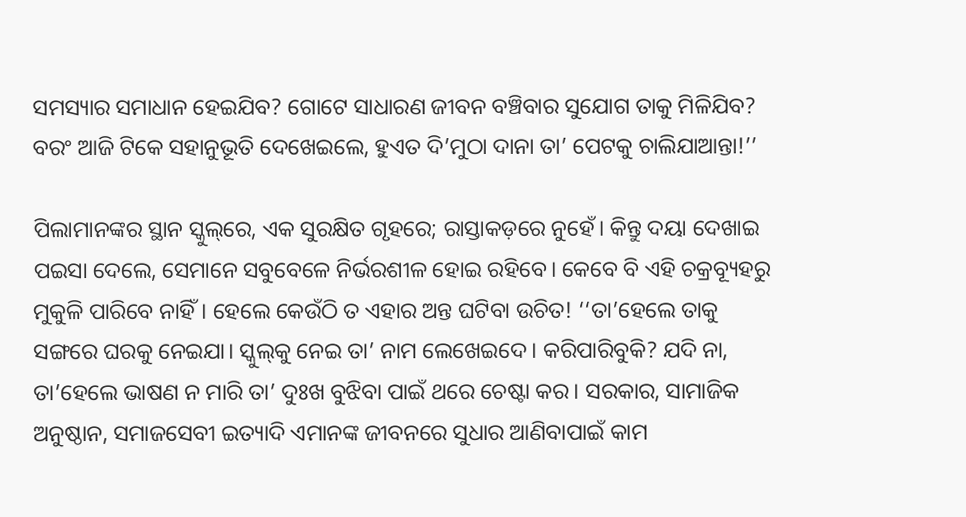ସମସ୍ୟାର ସମାଧାନ ହେଇଯିବ? ଗୋଟେ ସାଧାରଣ ଜୀବନ ବଞ୍ଚିବାର ସୁଯୋଗ ତାକୁ ମିଳିଯିବ? ବରଂ ଆଜି ଟିକେ ସହାନୁଭୂତି ଦେଖେଇଲେ, ହୁଏତ ଦି’ମୁଠା ଦାନା ତା’ ପେଟକୁ ଚାଲିଯାଆନ୍ତା!’’

ପିଲାମାନଙ୍କର ସ୍ଥାନ ସ୍କୁଲ୍‌ରେ, ଏକ ସୁରକ୍ଷିତ ଗୃହରେ; ରାସ୍ତାକଡ଼ରେ ନୁହେଁ। କିନ୍ତୁ ଦୟା ଦେଖାଇ ପଇସା ଦେଲେ, ସେମାନେ ସବୁବେଳେ ନିର୍ଭରଶୀଳ ହୋଇ ରହିବେ। କେବେ ବି ଏହି ଚକ୍ରବ୍ୟୂହରୁ ମୁକୁଳି ପାରିବେ ନାହିଁ। ହେଲେ କେଉଁଠି ତ ଏହାର ଅନ୍ତ ଘଟିବା ଉଚିତ! ‘‘ତା’ହେଲେ ତାକୁ ସଙ୍ଗରେ ଘରକୁ ନେଇଯା। ସ୍କୁଲ୍‌କୁ ନେଇ ତା’ ନାମ ଲେଖେଇଦେ। କରିପାରିବୁକି? ଯଦି ନା, ତା’ହେଲେ ଭାଷଣ ନ ମାରି ତା’ ଦୁଃଖ ବୁଝିବା ପାଇଁ ଥରେ ଚେଷ୍ଟା କର। ସରକାର, ସାମାଜିକ ଅନୁଷ୍ଠାନ, ସମାଜସେବୀ ଇତ୍ୟାଦି ଏମାନଙ୍କ ଜୀବନରେ ସୁଧାର ଆଣିବାପାଇଁ କାମ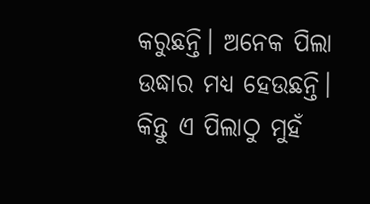କରୁଛନ୍ତି। ଅନେକ ପିଲା ଉଦ୍ଧାର ମଧ୍ୟ ହେଉଛନ୍ତି। କିନ୍ତୁ ଏ ପିଲାଠୁ ମୁହଁ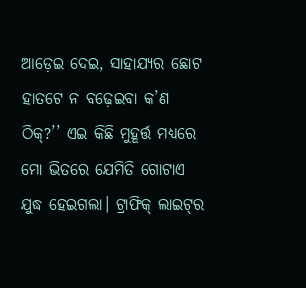ଆଡ଼େଇ ଦେଇ, ସାହାଯ୍ୟର ଛୋଟ ହାତଟେ ନ ବଢ଼େଇବା କ’ଣ ଠିକ୍‌?’’ ଏଇ କିଛି ମୁହୂର୍ତ୍ତ ମଧ୍ୟରେ ମୋ ଭିତରେ ଯେମିତି ଗୋଟାଏ ଯୁଦ୍ଧ ହେଇଗଲା। ଟ୍ରାଫିକ୍‌ ଲାଇଟ୍‌ର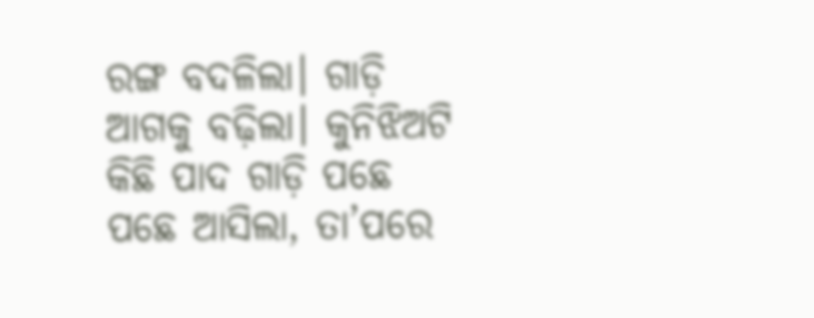ରଙ୍ଗ ବଦଳିଲା। ଗାଡ଼ି ଆଗକୁ ବଢ଼ିଲା। କୁନିଝିଅଟି କିଛି ପାଦ ଗାଡ଼ି ପଛେ ପଛେ ଆସିଲା, ତା’ପରେ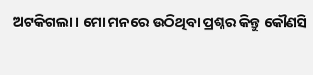ଅଟକିଗଲା। ମୋ ମନରେ ଉଠିଥିବା ପ୍ରଶ୍ନର କିନ୍ତୁ କୌଣସି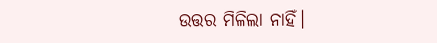ଉତ୍ତର ମିଳିଲା ନାହିଁ।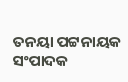ତନୟା ପଟ୍ଟନାୟକ
ସଂପାଦକ